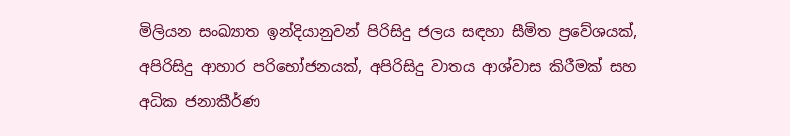මිලියන සංඛ්‍යාත ඉන්දියානුවන් පිරිසිදු ජලය සඳහා සීමිත ප්‍රවේශයක්, අපිරිසිදු ආහාර පරිභෝජනයක්, අපිරිසිදු වාතය ආශ්වාස කිරීමක් සහ අධික ජනාකීර්ණ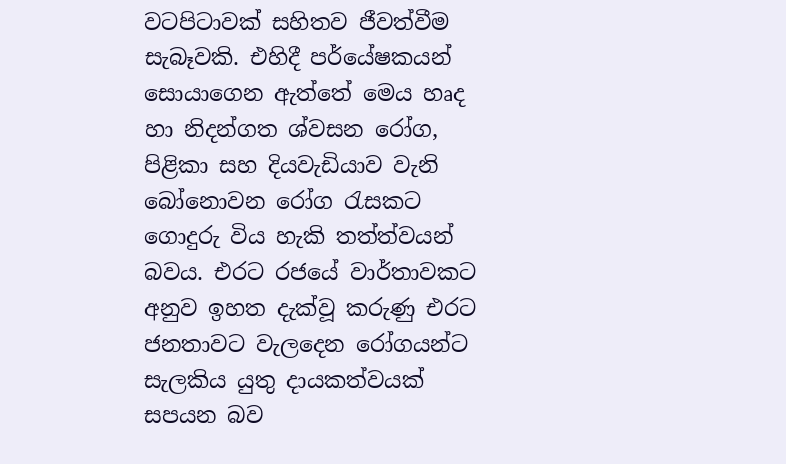වටපිටාවක් සහිතව ජීවත්වීම සැබෑවකි. එහිදී පර්යේෂකයන් සොයාගෙන ඇත්තේ මෙය හෘද හා නිදන්ගත ශ්වසන රෝග, පිළිකා සහ දියවැඩියාව වැනි බෝනොවන රෝග රැසකට ගොදුරු විය හැකි තත්ත්වයන් බවය. එරට රජයේ වාර්තාවකට අනුව ඉහත දැක්වූ කරුණු එරට ජනතාවට වැලදෙන රෝගයන්ට සැලකිය යුතු දායකත්වයක් සපයන බව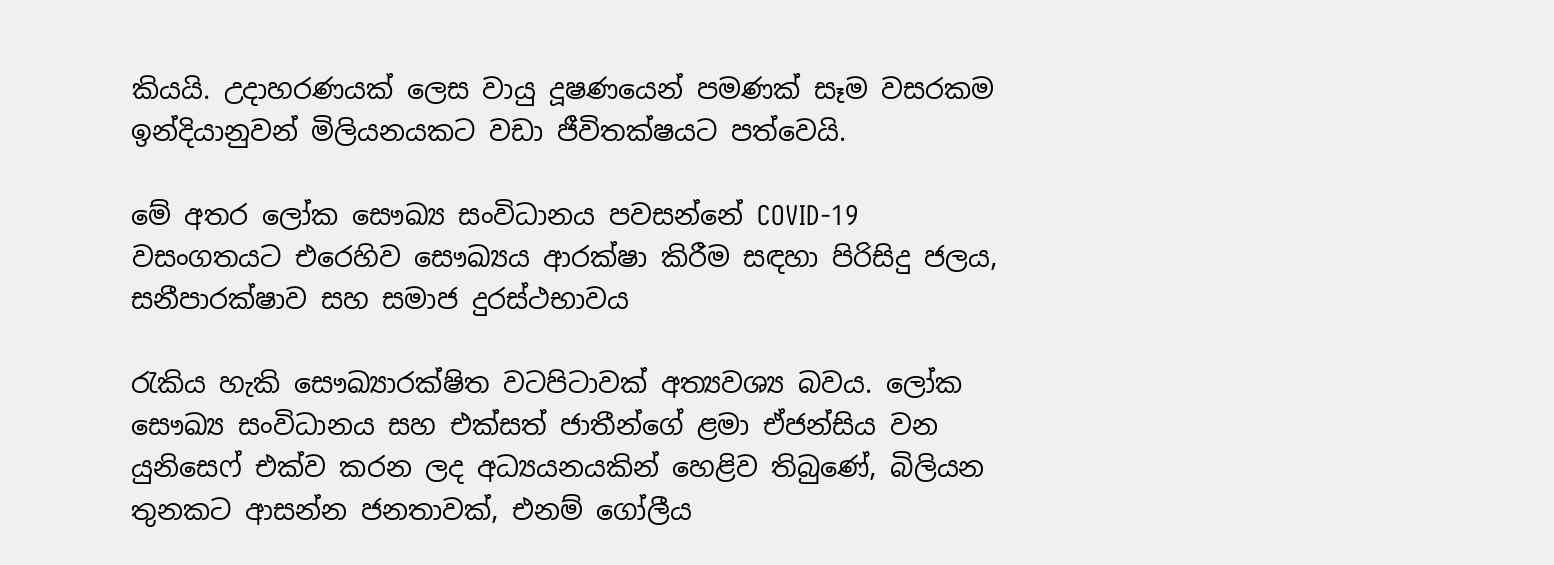කියයි. උදාහරණයක් ලෙස වායු දූෂණයෙන් පමණක් සෑම වසරකම ඉන්දියානුවන් මිලියනයකට වඩා ජීවිතක්ෂයට පත්වෙයි.

මේ අතර ලෝක සෞඛ්‍ය සංවිධානය පවසන්නේ COVID-19 වසංගතයට එරෙහිව සෞඛ්‍යය ආරක්ෂා කිරීම සඳහා පිරිසිදු ජලය, සනීපාරක්ෂාව සහ සමාජ දුරස්ථභාවය

රැකිය හැකි සෞඛ්‍යාරක්ෂිත වටපිටාවක් අත්‍යවශ්‍ය බවය. ලෝක සෞඛ්‍ය සංවිධානය සහ එක්සත් ජාතීන්ගේ ළමා ඒජන්සිය වන යුනිසෙෆ් එක්ව කරන ලද අධ්‍යයනයකින් හෙළිව තිබුණේ, බිලියන තුනකට ආසන්න ජනතාවක්, එනම් ගෝලීය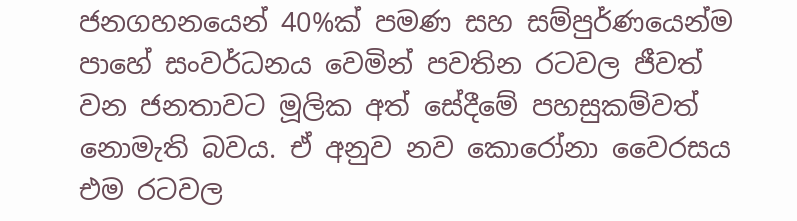ජනගහනයෙන් 40%ක් පමණ සහ සම්පුර්ණයෙන්ම පාහේ සංවර්ධනය වෙමින් පවතින රටවල ජීවත් වන ජනතාවට මූලික අත් සේදීමේ පහසුකම්වත් නොමැති බවය. ඒ අනුව නව කොරෝනා වෛරසය එම රටවල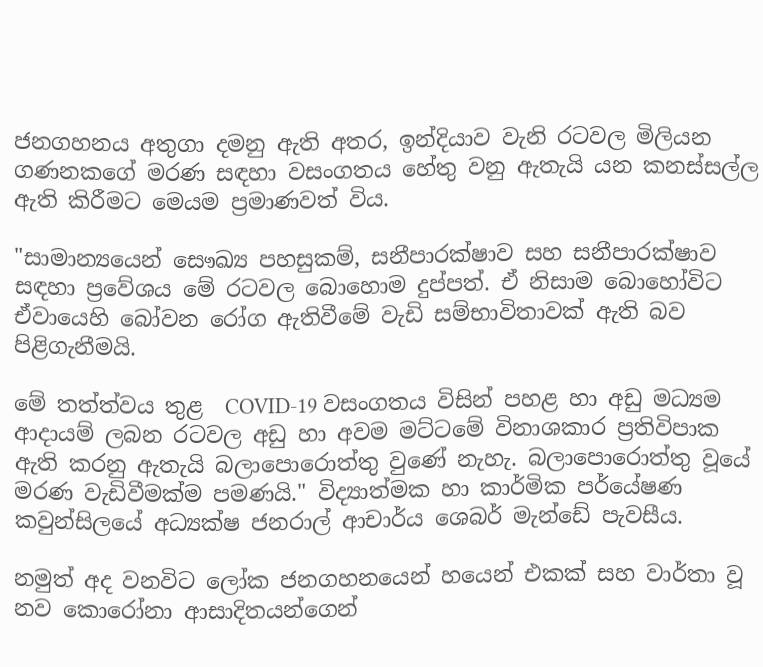ජනගහනය අතුගා දමනු ඇති අතර, ඉන්දියාව වැනි රටවල මිලියන ගණනකගේ මරණ සඳහා වසංගතය හේතු වනු ඇතැයි යන කනස්සල්ල ඇති කිරීමට මෙයම ප්‍රමාණවත් විය.

"සාමාන්‍යයෙන් සෞඛ්‍ය පහසුකම්, සනීපාරක්ෂාව සහ සනීපාරක්ෂාව සඳහා ප්‍රවේශය මේ රටවල බොහොම දුප්පත්. ඒ නිසාම බොහෝවිට ඒවායෙහි බෝවන රෝග ඇතිවීමේ වැඩි සම්භාවිතාවක් ඇති බව පිළිගැනීමයි.

මේ තත්ත්වය තුළ  COVID-19 වසංගතය විසින් පහළ හා අඩු මධ්‍යම ආදායම් ලබන රටවල අඩු හා අවම මට්ටමේ විනාශකාර ප්‍රතිවිපාක ඇති කරනු ඇතැයි බලාපොරොත්තු වුණේ නැහැ. බලාපොරොත්තු වූයේ මරණ වැඩිවීමක්ම පමණයි." විද්‍යාත්මක හා කාර්මික පර්යේෂණ කවුන්සිලයේ අධ්‍යක්ෂ ජනරාල් ආචාර්ය ශෙබර් මැන්ඩේ පැවසීය.

නමුත් අද වනවිට ලෝක ජනගහනයෙන් හයෙන් එකක් සහ වාර්තා වූ නව කොරෝනා ආසාදිතයන්ගෙන්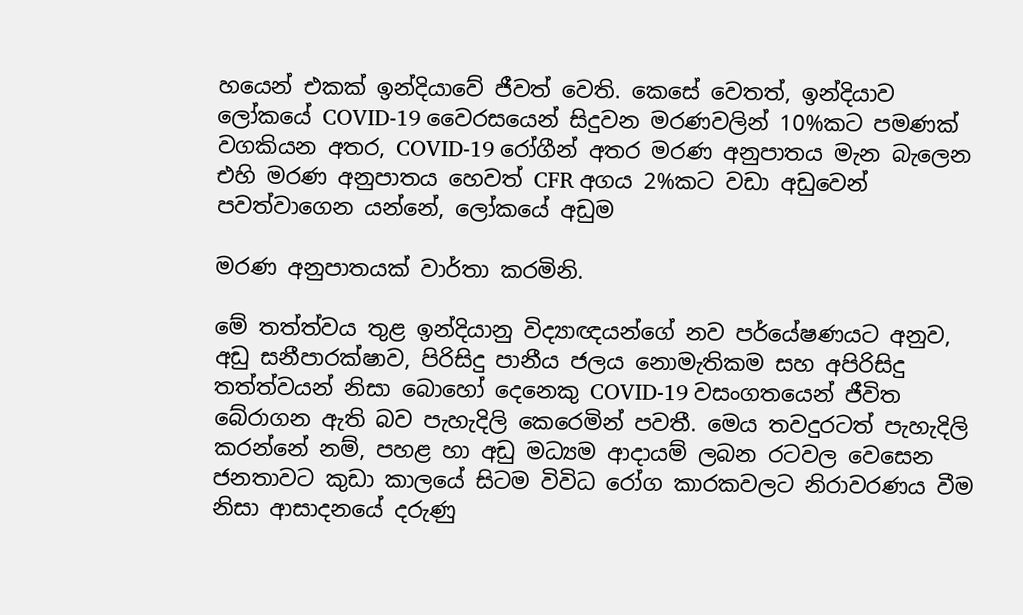හයෙන් එකක් ඉන්දියාවේ ජීවත් වෙති. කෙසේ වෙතත්, ඉන්දියාව ලෝකයේ COVID-19 වෛරසයෙන් සිදුවන මරණවලින් 10%කට පමණක් වගකියන අතර, COVID-19 රෝගීන් අතර මරණ අනුපාතය මැන බැලෙන එහි මරණ අනුපාතය හෙවත් CFR අගය 2%කට වඩා අඩුවෙන් පවත්වාගෙන යන්නේ, ලෝකයේ අඩුම

මරණ අනුපාතයක් වාර්තා කරමිනි.

මේ තත්ත්වය තුළ ඉන්දියානු විද්‍යාඥයන්ගේ නව පර්යේෂණයට අනුව, අඩු සනීපාරක්ෂාව, පිරිසිදු පානීය ජලය නොමැතිකම සහ අපිරිසිදු තත්ත්වයන් නිසා බොහෝ දෙනෙකු COVID-19 වසංගතයෙන් ජීවිත බේරාගන ඇති බව පැහැදිලි කෙරෙමින් පවතී. මෙය තවදුරටත් පැහැදිලි කරන්නේ නම්, පහළ හා අඩු මධ්‍යම ආදායම් ලබන රටවල වෙසෙන ජනතාවට කුඩා කාලයේ සිටම විවිධ රෝග කාරකවලට නිරාවරණය වීම නිසා ආසාදනයේ දරුණු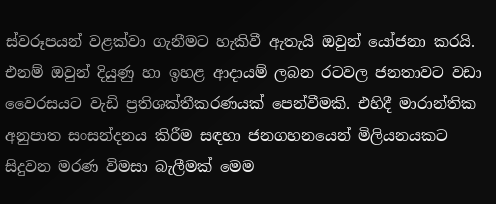ස්වරූපයන් වළක්වා ගැනීමට හැකිවී ඇතැයි ඔවුන් යෝජනා කරයි. එනම් ඔවුන් දියුණු හා ඉහළ ආදායම් ලබන රටවල ජනතාවට වඩා වෛරසයට වැඩි ප්‍රතිශක්තීකරණයක් පෙන්වීමකි. එහිදී මාරාන්තික අනුපාත සංසන්දනය කිරීම සඳහා ජනගහනයෙන් මිලියනයකට සිදුවන මරණ විමසා බැලීමක් මෙම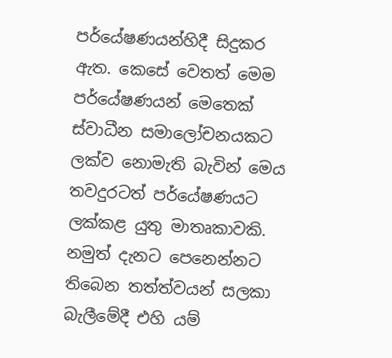පර්යේෂණයන්හිදී සිදුකර ඇත. කෙසේ වෙතත් මෙම පර්යේෂණයන් මෙතෙක් ස්වාධීන සමාලෝචනයකට ලක්ව නොමැති බැවින් මෙය තවදුරටත් පර්යේෂණයට ලක්කළ යුතු මාතෘකාවකි. නමුත් දැනට පෙනෙන්නට තිබෙන තත්ත්වයන් සලකා බැලීමේදී එහි යම්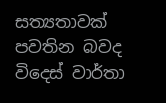සත්‍යතාවක් පවතින බවද විදෙස් වාර්තා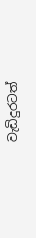වැඩිදුරටත්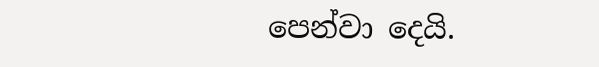පෙන්වා දෙයි.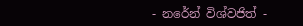- නරේන් විශ්වජිත් -